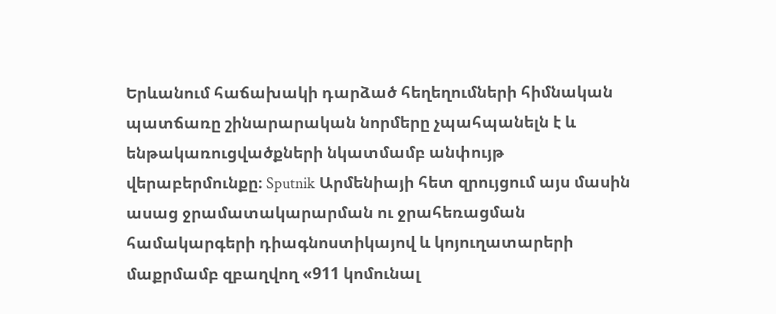Երևանում հաճախակի դարձած հեղեղումների հիմնական պատճառը շինարարական նորմերը չպահպանելն է և ենթակառուցվածքների նկատմամբ անփույթ վերաբերմունքը։ Sputnik Արմենիայի հետ զրույցում այս մասին ասաց ջրամատակարարման ու ջրահեռացման համակարգերի դիագնոստիկայով և կոյուղատարերի մաքրմամբ զբաղվող «911 կոմունալ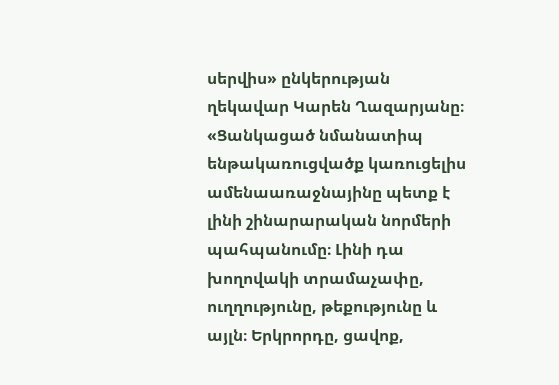սերվիս» ընկերության ղեկավար Կարեն Ղազարյանը։
«Ցանկացած նմանատիպ ենթակառուցվածք կառուցելիս ամենաառաջնայինը պետք է լինի շինարարական նորմերի պահպանումը։ Լինի դա խողովակի տրամաչափը, ուղղությունը, թեքությունը և այլն։ Երկրորդը, ցավոք,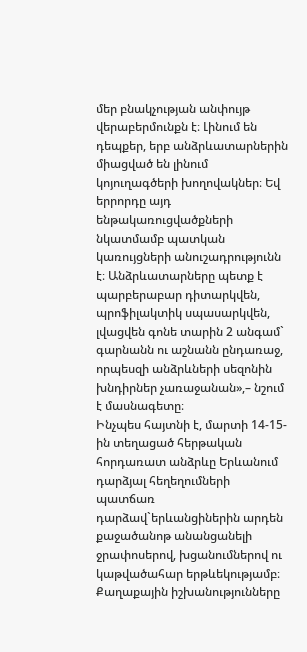մեր բնակչության անփույթ վերաբերմունքն է։ Լինում են դեպքեր, երբ անձրևատարներին միացված են լինում կոյուղագծերի խողովակներ։ Եվ երրորդը այդ ենթակառուցվածքների նկատմամբ պատկան կառույցների անուշադրությունն է։ Անձրևատարները պետք է պարբերաբար դիտարկվեն, պրոֆիլակտիկ սպասարկվեն, լվացվեն գոնե տարին 2 անգամ` գարնանն ու աշնանն ընդառաջ, որպեսզի անձրևների սեզոնին խնդիրներ չառաջանան»,– նշում է մասնագետը։
Ինչպես հայտնի է, մարտի 14-15-ին տեղացած հերթական հորդառատ անձրևը Երևանում դարձյալ հեղեղումների պատճառ դարձավ`երևանցիներին արդեն քաջածանոթ անանցանելի ջրափոսերով, խցանումներով ու կաթվածահար երթևեկությամբ։ Քաղաքային իշխանությունները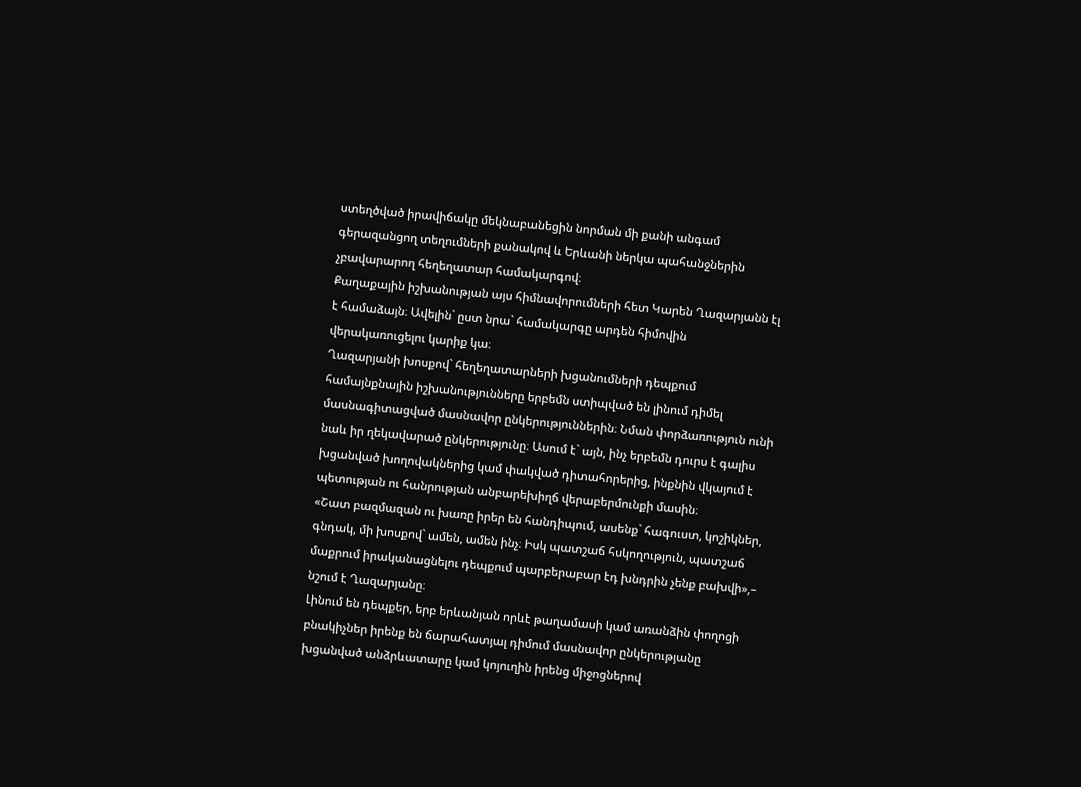ստեղծված իրավիճակը մեկնաբանեցին նորման մի քանի անգամ գերազանցող տեղումների քանակով և Երևանի ներկա պահանջներին չբավարարող հեղեղատար համակարգով։
Քաղաքային իշխանության այս հիմնավորումների հետ Կարեն Ղազարյանն էլ է համաձայն։ Ավելին` ըստ նրա` համակարգը արդեն հիմովին վերակառուցելու կարիք կա։
Ղազարյանի խոսքով` հեղեղատարների խցանումների դեպքում համայնքնային իշխանությունները երբեմն ստիպված են լինում դիմել մասնագիտացված մասնավոր ընկերություններին։ Նման փորձառություն ունի նաև իր ղեկավարած ընկերությունը։ Ասում է` այն, ինչ երբեմն դուրս է գալիս խցանված խողովակներից կամ փակված դիտահորերից, ինքնին վկայում է պետության ու հանրության անբարեխիղճ վերաբերմունքի մասին։
«Շատ բազմազան ու խառը իրեր են հանդիպում, ասենք` հագուստ, կոշիկներ, գնդակ, մի խոսքով` ամեն, ամեն ինչ։ Իսկ պատշաճ հսկողություն, պատշաճ մաքրում իրականացնելու դեպքում պարբերաբար էդ խնդրին չենք բախվի»,– նշում է Ղազարյանը։
Լինում են դեպքեր, երբ երևանյան որևէ թաղամասի կամ առանձին փողոցի բնակիչներ իրենք են ճարահատյալ դիմում մասնավոր ընկերությանը խցանված անձրևատարը կամ կոյուղին իրենց միջոցներով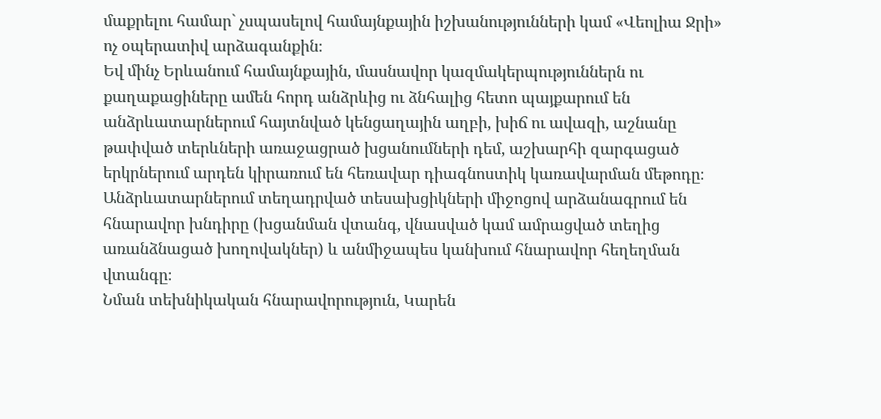մաքրելու համար` չսպասելով համայնքային իշխանությունների կամ «Վեոլիա Ջրի» ոչ օպերատիվ արձագանքին։
Եվ մինչ Երևանում համայնքային, մասնավոր կազմակերպություններն ու քաղաքացիները ամեն հորդ անձրևից ու ձնհալից հետո պայքարում են անձրևատարներում հայտնված կենցաղային աղբի, խիճ ու ավազի, աշնանը թափված տերևների առաջացրած խցանումների դեմ, աշխարհի զարգացած երկրներում արդեն կիրառում են հեռավար դիագնոստիկ կառավարման մեթոդը։ Անձրևատարներում տեղադրված տեսախցիկների միջոցով արձանագրում են հնարավոր խնդիրը (խցանման վտանգ, վնասված կամ ամրացված տեղից առանձնացած խողովակներ) և անմիջապես կանխում հնարավոր հեղեղման վտանգը։
Նման տեխնիկական հնարավորություն, Կարեն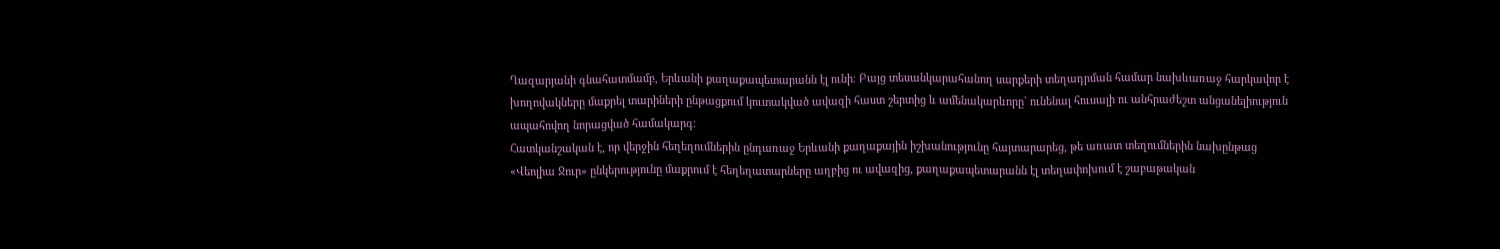Ղազարյանի գնահատմամբ, Երևանի քաղաքապետարանն էլ ունի։ Բայց տեսանկարահանող սարքերի տեղադրման համար նախևառաջ հարկավոր է խողովակները մաքրել տարիների ընթացքում կուտակված ավազի հաստ շերտից և ամենակարևորը` ունենալ հուսալի ու անհրաժեշտ անցանելիություն ապահովող նորացված համակարգ։
Հատկանշական է, որ վերջին հեղեղումներին ընդառաջ Երևանի քաղաքային իշխանությունը հայտարարեց, թե առատ տեղումներին նախընթաց «Վեոլիա Ջուր» ընկերությունը մաքրում է հեղեղատարները աղբից ու ավազից, քաղաքապետարանն էլ տեղափոխում է շաբաթական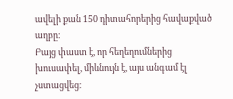ավելի քան 150 դիտահորերից հավաքված աղբը։
Բայց փաստ է, որ հեղեղումներից խուսափել, միևնույն է, այս անգամ էլ չստացվեց։